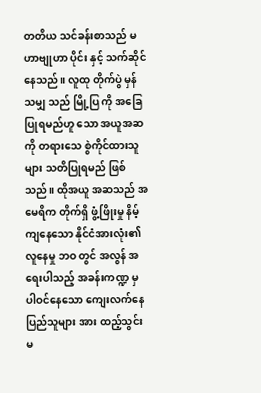တတိယ သင်ခန်းစာသည် မဟာဗျုဟာ ပိုင်း နှင့် သက်ဆိုင်နေသည်။ လူထု တိုက်ပွဲ မှန်သမျှ သည် မြို့ပြ ကို အခြေပြုရမည်ဟူ သော အယူအဆ ကို တရားသေ စွဲကိုင်ထားသူများ သတိပြုရမည် ဖြစ်သည်။ ထိုအယူ အဆသည် အမေရိက တိုက်ရှိ ဖွံ့ဖြိုးမှု နိမ့်ကျနေသော နိုင်ငံအားလုံး၏ လူနေမှု ဘဝ တွင် အလွန် အရေးပါသည့် အခန်းကဏ္ဍ မှ ပါဝင်နေသော ကျေးလက်နေ ပြည်သူများ အား ထည့်သွင်း မ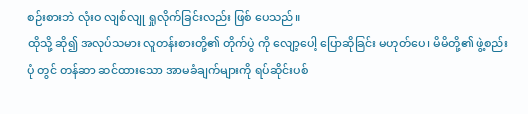စဉ်းစားဘဲ လုံးဝ လျစ်လျု ရှုလိုက်ခြင်းလည်း ဖြစ် ပေသည်။
ထိုသို့ ဆို၍ အလုပ်သမား လူတန်းစားတို့၏ တိုက်ပွဲ ကို လျော့ပေါ့ ပြောဆိုခြင်း မဟုတ်ပေ၊ မိမိတို့၏ ဖွဲ့စည်း ပုံ တွင် တန်ဆာ ဆင်ထားသော အာမခံချက်များကို ရပ်ဆိုင်းပစ်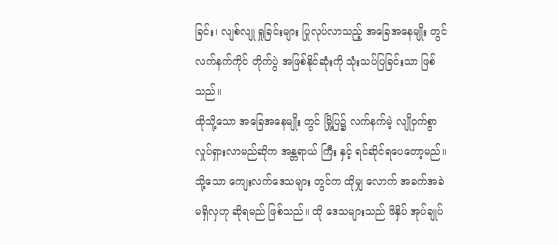ခြင်း၊ လျစ်လျု ရှုခြင်းများ ပြုလုပ်လာသည့် အခြေအနေမျိုး တွင် လက်နက်ကိုင် တိုက်ပွဲ အဖြစ်နိုင်ဆုံးကို သုံးသပ်ပြခြင်းသာ ဖြစ်သည်။
ထိုသို့သော အခြေအနေမျိုး တွင် မြို့ပြ၌ လက်နက်မဲ့ လျိုဝှက်စွာ လှုပ်ရှားလာမည်ဆိုက အန္တရာယ် ကြီး နှင့် ရင်ဆိုင်ရပေတော့မည်။ သို့သော ကျေးလက်ဒေသများ တွင်က ထိုမျှ လောက် အခက်အခဲ မရှိလှဟု ဆိုရမည် ဖြစ်သည်။ ထို ဒေသများသည် ဖိနှိပ် အုပ်ချုပ်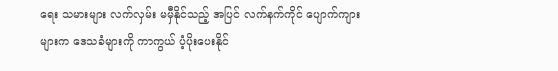ရေး သမားများ လက်လှမ်း မမှီနိုင်သည့် အပြင် လက်နက်ကိုင် ပျောက်ကျားများက ဒေသခံများကို ကာကွယ် ပံ့ပိုးပေးနိုင်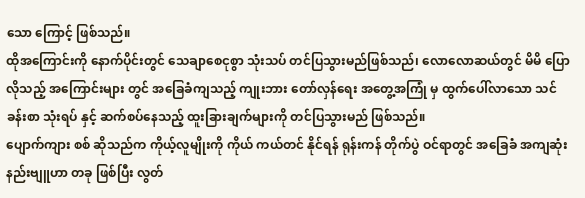သော ကြောင့် ဖြစ်သည်။
ထိုအကြောင်းကို နောက်ပိုင်းတွင် သေချာစေငုစွာ သုံးသပ် တင်ပြသွားမည်ဖြစ်သည်၊ လောလောဆယ်တွင် မိမိ ပြောလိုသည့် အကြောင်းများ တွင် အခြေခံကျသည့် ကျုးဘား တော်လှန်ရေး အတွေ့အကြုံ မှ ထွက်ပေါ်လာသော သင်ခန်းစာ သုံးရပ် နှင့် ဆက်စပ်နေသည့် ထူးခြားချက်များကို တင်ပြသွားမည် ဖြစ်သည်။
ပျောက်ကျား စစ် ဆိုသည်က ကိုယ့်လူမျိုးကို ကိုယ် ကယ်တင် နိုင်ရန် ရုန်းကန် တိုက်ပွဲ ဝင်ရာတွင် အခြေခံ အကျဆုံး နည်းဗျူဟာ တခု ဖြစ်ပြီး လွတ်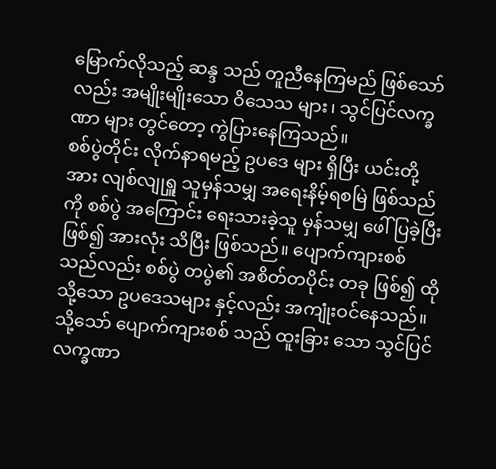မြောက်လိုသည့် ဆန္ဒ သည် တူညီနေကြမည် ဖြစ်သော်လည်း အမျိုးမျိုးသော ဝိသေသ များ၊ သွင်ပြင်လက္ခဏာ များ တွင်တော့ ကွဲပြားနေကြသည်။
စစ်ပွဲတိုင်း လိုက်နာရမည့် ဥပဒေ များ ရှိပြီး ယင်းတို့အား လျစ်လျုရှူ သူမှန်သမျှ အရေးနိမ့်ရစမြဲ ဖြစ်သည်ကို စစ်ပွဲ အကြောင်း ရေးသားခဲ့သူ မှန်သမျှ ဖေါ်ပြခဲ့ပြီး ဖြစ်၍ အားလုံး သိပြီး ဖြစ်သည်။ ပျောက်ကျားစစ်သည်လည်း စစ်ပွဲ တပွဲ၏ အစိတ်တပိုင်း တခု ဖြစ်၍ ထိုသို့သော ဥပဒေသများ နှင့်လည်း အကျုံးဝင်နေသည်။ သို့သော် ပျောက်ကျားစစ် သည် ထူးခြား သော သွင်ပြင် လက္ခဏာ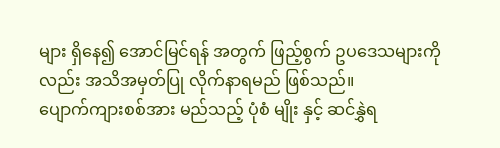များ ရှိနေ၍ အောင်မြင်ရန် အတွက် ဖြည့်စွက် ဥပဒေသများကိုလည်း အသိအမှတ်ပြု လိုက်နာရမည် ဖြစ်သည်။
ပျောက်ကျားစစ်အား မည်သည့် ပုံစံ မျိုး နှင့် ဆင်နွှဲရ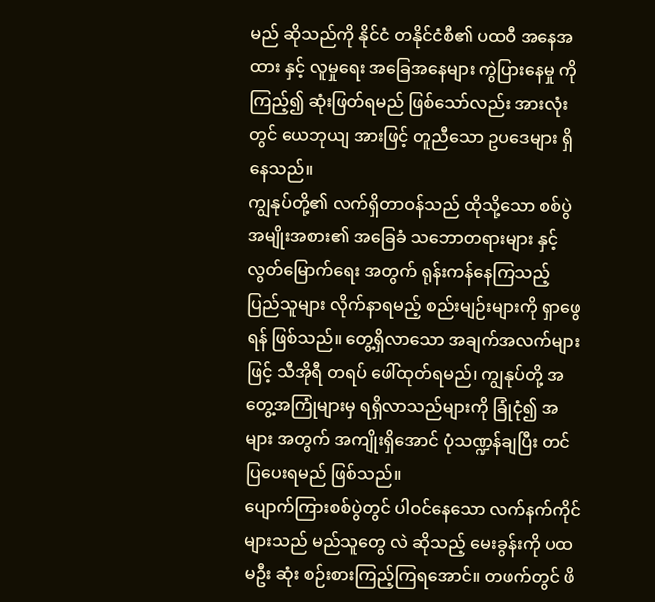မည် ဆိုသည်ကို နိုင်ငံ တနိုင်ငံစီ၏ ပထဝီ အနေအထား နှင့် လူမှုရေး အခြေအနေများ ကွဲပြားနေမှု ကို ကြည့်၍ ဆုံးဖြတ်ရမည် ဖြစ်သော်လည်း အားလုံး တွင် ယေဘုယျ အားဖြင့် တူညီသော ဥပဒေများ ရှိနေသည်။
ကျွနုပ်တို့၏ လက်ရှိတာဝန်သည် ထိုသို့သော စစ်ပွဲ အမျိုးအစား၏ အခြေခံ သဘောတရားများ နှင့် လွတ်မြောက်ရေး အတွက် ရုန်းကန်နေကြသည့် ပြည်သူများ လိုက်နာရမည့် စည်းမျဉ်းများကို ရှာဖွေရန် ဖြစ်သည်။ တွေ့ရှိလာသော အချက်အလက်များဖြင့် သီအိုရီ တရပ် ဖေါ်ထုတ်ရမည်၊ ကျွနုပ်တို့ အတွေ့အကြုံများမှ ရရှိလာသည်များကို ခြုံငုံ၍ အများ အတွက် အကျိုးရှိအောင် ပုံသဏ္ဍန်ချပြီး တင်ပြပေးရမည် ဖြစ်သည်။
ပျောက်ကြားစစ်ပွဲတွင် ပါဝင်နေသော လက်နက်ကိုင်များသည် မည်သူတွေ လဲ ဆိုသည့် မေးခွန်းကို ပထမဦး ဆုံး စဉ်းစားကြည့်ကြရအောင်။ တဖက်တွင် ဖိ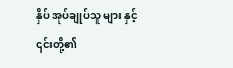နှိပ် အုပ်ချုပ်သူ များ နှင့် ၎င်းတို့၏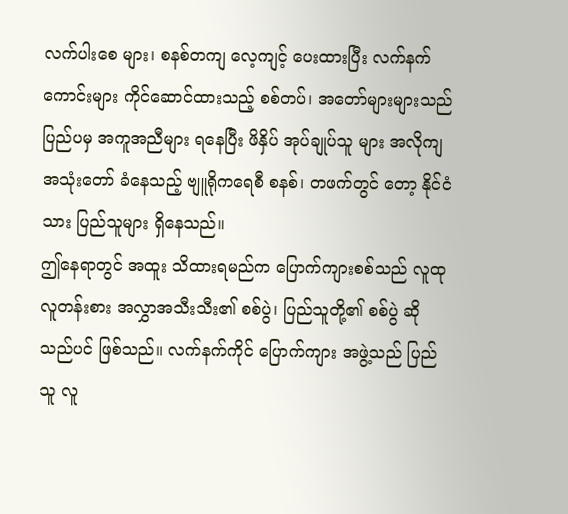လက်ပါးစေ များ၊ စနစ်တကျ လေ့ကျင့် ပေးထားပြီး လက်နက်ကောင်းများ ကိုင်ဆောင်ထားသည့် စစ်တပ်၊ အတော်များများသည် ပြည်ပမှ အကူအညီများ ရနေပြီး ဖိနှိပ် အုပ်ချုပ်သူ များ အလိုကျ အသုံးတော် ခံနေသည့် ဗျူရိုကရေစီ စနစ်၊ တဖက်တွင် တော့ နိုင်ငံသား ပြည်သူများ ရှိနေသည်။
ဤနေရာတွင် အထူး သိထားရမည်က ပြောက်ကျားစစ်သည် လူထု လူတန်းစား အလွှာအသီးသီး၏ စစ်ပွဲ၊ ပြည်သူတို့၏ စစ်ပွဲ ဆိုသည်ပင် ဖြစ်သည်။ လက်နက်ကိုင် ပြောက်ကျား အဖွဲ့သည် ပြည်သူ လူ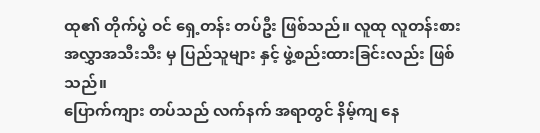ထု၏ တိုက်ပွဲ ဝင် ရှေ့တန်း တပ်ဦး ဖြစ်သည်။ လူထု လူတန်းစား အလွှာအသီးသီး မှ ပြည်သူများ နှင့် ဖွဲ့စည်းထားခြင်းလည်း ဖြစ်သည်။
ပြောက်ကျား တပ်သည် လက်နက် အရာတွင် နိမ့်ကျ နေ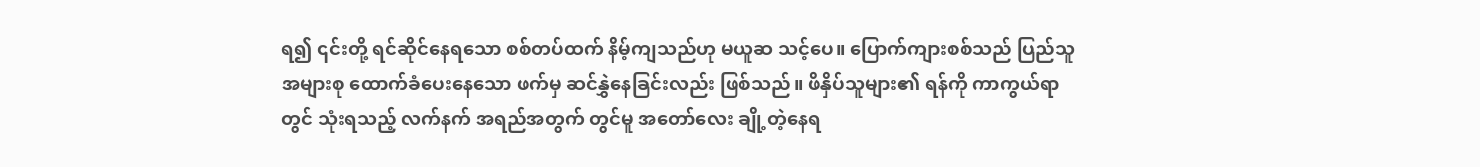ရ၍ ၎င်းတို့ ရင်ဆိုင်နေရသော စစ်တပ်ထက် နိမ့်ကျသည်ဟု မယူဆ သင့်ပေ။ ပြောက်ကျားစစ်သည် ပြည်သူ အများစု ထောက်ခံပေးနေသော ဖက်မှ ဆင်နွှဲနေခြင်းလည်း ဖြစ်သည်။ ဖိနှိပ်သူများ၏ ရန်ကို ကာကွယ်ရာတွင် သုံးရသည့် လက်နက် အရည်အတွက် တွင်မူ အတော်လေး ချို့တဲ့နေရ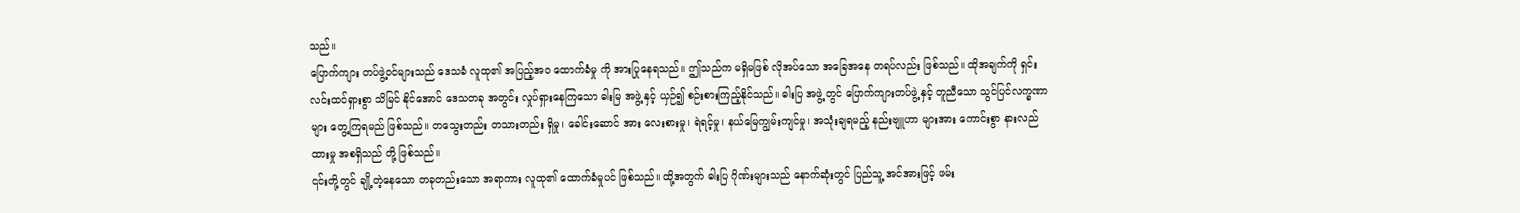သည်။
ပြောက်ကျား တပ်ဖွဲ့ဝင်များသည် ဒေသခံ လူထု၏ အပြည့်အဝ ထောက်ခံမှု ကို အားပြုနေရသည်။ ဤသည်က မရှိမဖြစ် လိုအပ်သော အခြေအနေ တရပ်လည်း ဖြစ်သည်။ ထိုအချက်ကို ရှင်းလင်းထင်ရှားစွာ သိမြင် နိုင်အောင် ဒေသတခု အတွင်း လှုပ်ရှားနေကြသော ဓါးမြ အဖွဲ့ နှင့် ယှဉ်၍ စဉ်းစားကြည့်နိုင်သည်။ ဓါးပြ အဖွဲ့ တွင် ပြောက်ကျားတပ်ဖွဲ့ နှင့် တူညီသော သွင်ပြင်လက္ခဏာများ တွေ့ကြရမည် ဖြစ်သည်။ တသွေးတည်း တသားတည်း ရှိမှု၊ ခေါင်းဆောင် အား လေးစားမှု၊ ရဲရင့်မှု၊ နယ်မြေကျွမ်းကျင်မှု၊ အသုံးချရမည့် နည်းဗျူဟာ များအား ကောင်းစွာ နားလည် ထားမှု အစရှိသည် တို့ ဖြစ်သည်။
၎င်းတို့တွင် ချို့တဲ့နေသော တခုတည်းသော အရာကား လူထု၏ ထောက်ခံမှုပင် ဖြစ်သည်။ ထို့အတွက် ဓါးပြ ဂိုဏ်းများသည် နောက်ဆုံးတွင် ပြည်သူ့ အင်အားဖြင့် ဖမ်း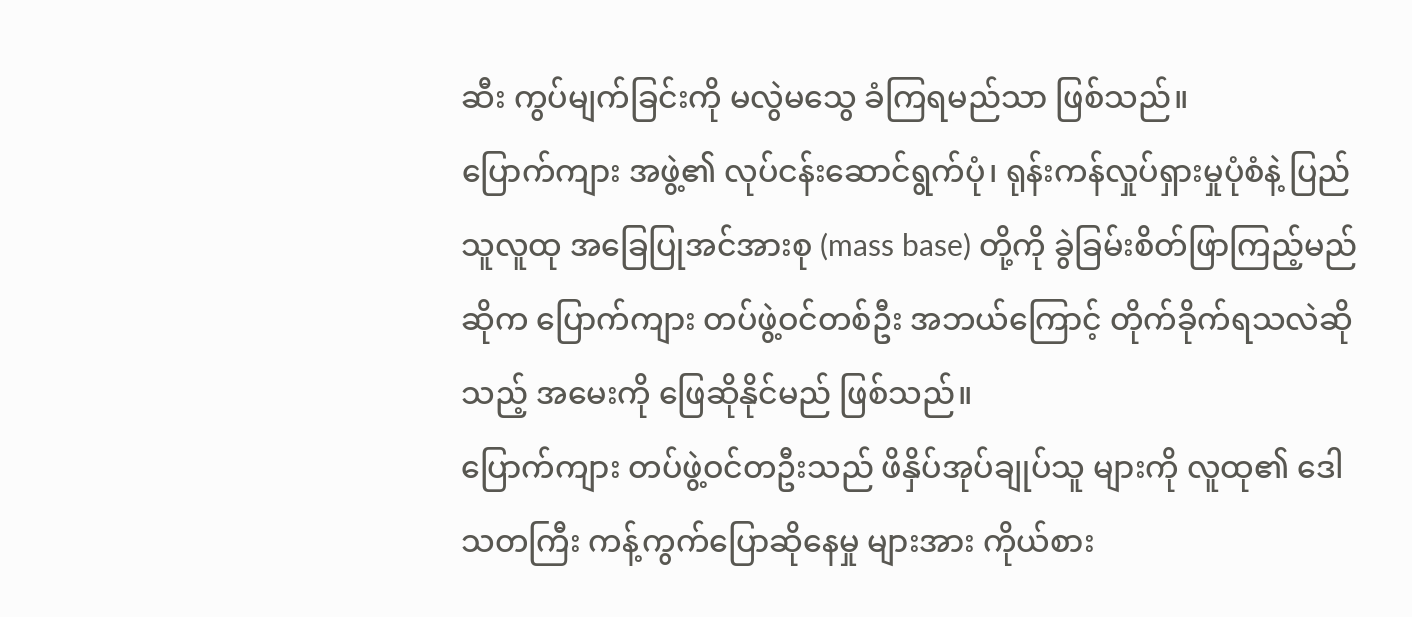ဆီး ကွပ်မျက်ခြင်းကို မလွဲမသွေ ခံကြရမည်သာ ဖြစ်သည်။
ပြောက်ကျား အဖွဲ့၏ လုပ်ငန်းဆောင်ရွက်ပုံ၊ ရုန်းကန်လှုပ်ရှားမှုပုံစံနဲ့ ပြည်သူလူထု အခြေပြုအင်အားစု (mass base) တို့ကို ခွဲခြမ်းစိတ်ဖြာကြည့်မည် ဆိုက ပြောက်ကျား တပ်ဖွဲ့ဝင်တစ်ဦး အဘယ်ကြောင့် တိုက်ခိုက်ရသလဲဆိုသည့် အမေးကို ဖြေဆိုနိုင်မည် ဖြစ်သည်။
ပြောက်ကျား တပ်ဖွဲ့ဝင်တဦးသည် ဖိနှိပ်အုပ်ချုပ်သူ များကို လူထု၏ ဒေါသတကြီး ကန့်ကွက်ပြောဆိုနေမှု များအား ကိုယ်စား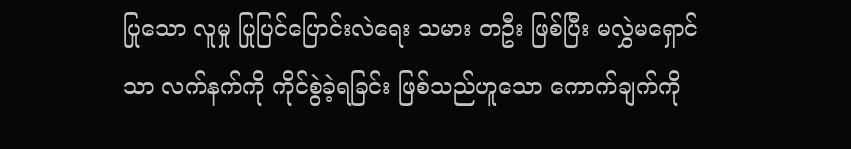ပြုသော လူမှု ပြုပြင်ပြောင်းလဲရေး သမား တဦး ဖြစ်ပြီး မလွှဲမရှောင်သာ လက်နက်ကို ကိုင်စွဲခဲ့ရခြင်း ဖြစ်သည်ဟူသော ကောက်ချက်ကို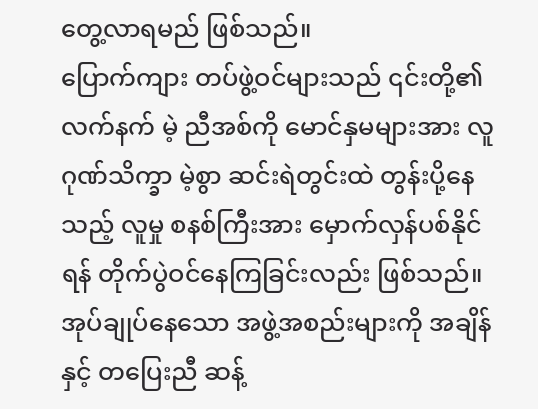တွေ့လာရမည် ဖြစ်သည်။
ပြောက်ကျား တပ်ဖွဲ့ဝင်များသည် ၎င်းတို့၏ လက်နက် မဲ့ ညီအစ်ကို မောင်နှမများအား လူဂုဏ်သိက္ခာ မဲ့စွာ ဆင်းရဲတွင်းထဲ တွန်းပို့နေသည့် လူမှု စနစ်ကြီးအား မှောက်လှန်ပစ်နိုင်ရန် တိုက်ပွဲဝင်နေကြခြင်းလည်း ဖြစ်သည်။ အုပ်ချုပ်နေသော အဖွဲ့အစည်းများကို အချိန်နှင့် တပြေးညီ ဆန့်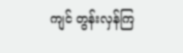ကျင် တွန်းလှန်ကြ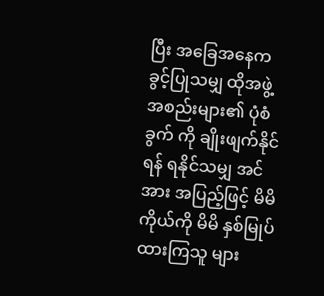ပြီး အခြေအနေက ခွင့်ပြုသမျှ ထိုအဖွဲ့အစည်းများ၏ ပုံစံခွက် ကို ချိုးဖျက်နိုင်ရန် ရနိုင်သမျှ အင်အား အပြည့်ဖြင့် မိမိကိုယ်ကို မိမိ နှစ်မြုပ်ထားကြသူ များ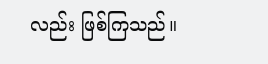လည်း ဖြစ်ကြသည်။